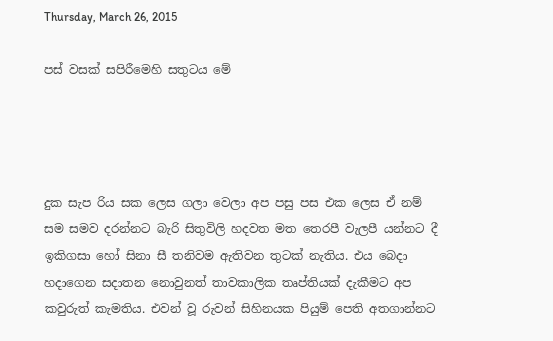Thursday, March 26, 2015

පස් වසක් සපිරීමෙහි සතුටය මේ




දුක සැප රිය සක ලෙස ගලා වෙලා අප පසු පස එක ලෙස ඒ නම් සම සමව දරන්නට බැරි සිතුවිලි හදවත මත තෙරපී වැලපී යන්නට දී ඉකිගසා හෝ සිනා සී තනිවම ඇතිවන තුටක් නැතිය. එය බෙදා හදාගෙන සදාතන නොවුනත් තාවකාලික තෘප්තියක් දැකීමට අප කවුරුත් කැමතිය. එවන් වූ රුවන් සිහිනයක පියුම් පෙති අතගාන්නට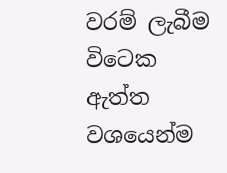වරම් ලැබීම විටෙක ඇත්ත වශයෙන්ම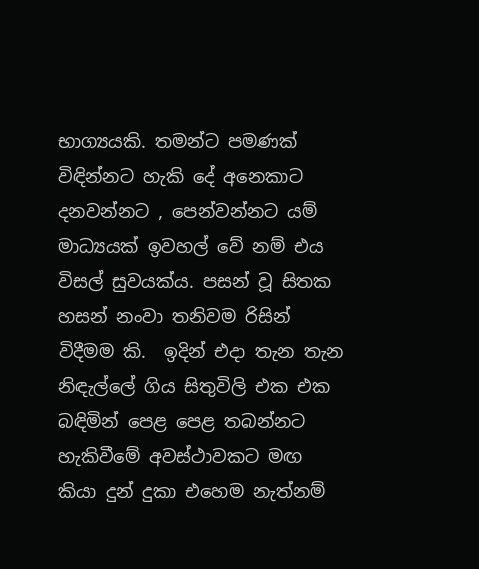භාග්‍යයකි. තමන්ට පමණක් විඳින්නට හැකි දේ අනෙකාට දනවන්නට , පෙන්වන්නට යම් මාධ්‍යයක් ඉවහල් වේ නම් එය විසල් සුවයක්ය. පසන් වූ සිතක හසන් නංවා තනිවම රිසින් විදීමම කි.  ඉදින් එදා තැන තැන නිඳැල්ලේ ගිය සිතුවිලි එක එක බඳිමින් පෙළ පෙළ තබන්නට හැකිවීමේ අවස්ථාවකට මඟ කියා දුන් දුකා එහෙම නැත්නම්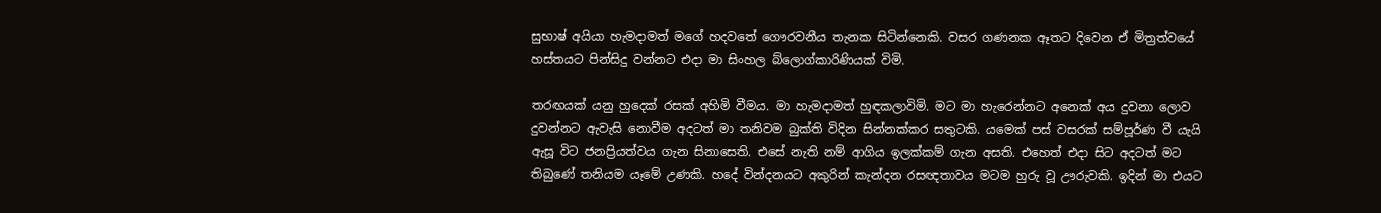සුභාෂ් අයියා හැමදාමත් මගේ හදවතේ ගෞරවනීය තැනක සිටින්නෙකි. වසර ගණනක ඈතට දිවෙන ඒ මිත්‍රත්වයේ හස්තයට පින්සිදු වන්නට එදා මා සිංහල බ්ලොග්කාරිණියක් විමි.

තරඟයක් යනු හුදෙක් රසක් අහිමි වීමය. මා හැමදාමත් හුඳකලාවිමි. මට මා හැරෙන්නට අනෙක් අය දුවනා ලොව දුවන්නට ඇවැසි නොවීම අදටත් මා තනිවම බුක්ති විදින සින්නක්කර සතුටකි. යමෙක් පස් වසරක් සම්පූර්ණ වී යැයි ඇසූ විට ජනප්‍රියත්වය ගැන සිනාසෙති. එසේ නැති නම් ආගිය ඉලක්කම් ගැන අසති. එහෙත් එදා සිට අදටත් මට තිබුණේ තනියම යෑමේ උණකි. හදේ වින්දනයට අකුරින් කැන්දන රසඥතාවය මටම හුරු වූ ඌරුවකි. ඉදින් මා එයට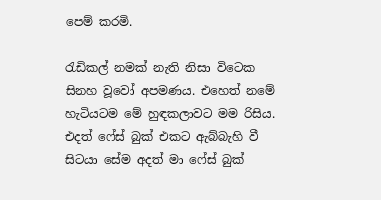පෙම් කරමි.

රැඩිකල් නමක් නැති නිසා විටෙක සිනහ වූවෝ අපමණය. එහෙත් නමේ හැටියටම මේ හුඳකලාවට මම රිසිය. එදත් ෆේස් බුක් එකට ඇබ්බැහි වී සිටයා සේම අදත් මා ෆේස් බුක්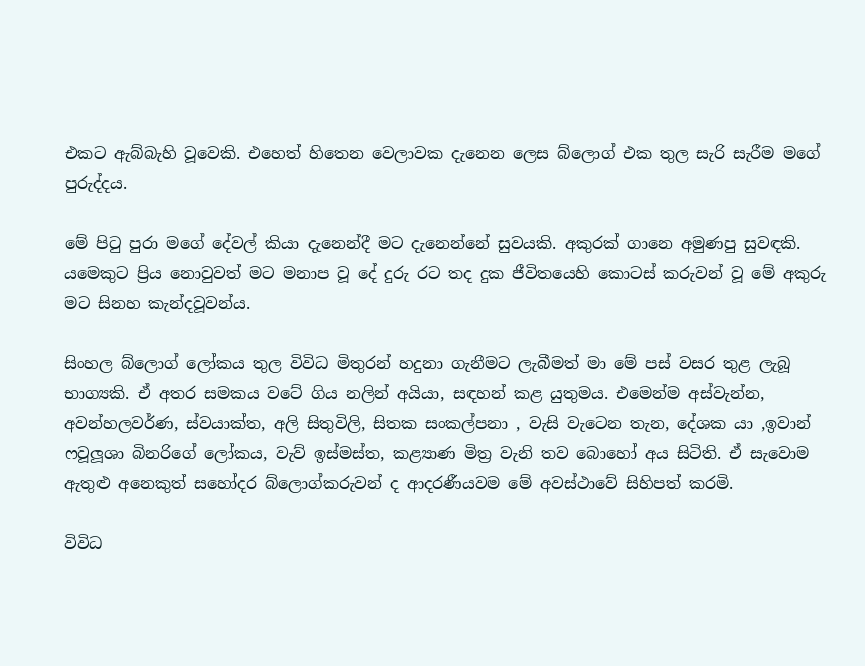එකට ඇබ්බැහි වූවෙකි. එහෙත් හිතෙන වෙලාවක දැනෙන ලෙස බ්ලොග් එක තුල සැරි සැරීම මගේ පුරුද්දය.

මේ පිටු පුරා මගේ දේවල් කියා දැනෙන්දී මට දැනෙන්නේ සුවයකි. අකුරක් ගානෙ අමුණපු සුවඳකි. යමෙකුට ප්‍රිය නොවුවත් මට මනාප වූ දේ දුරු රට තද දුක ජීවිතයෙහි කොටස් කරුවන් වූ මේ අකුරු මට සිනහ කැන්දවූවන්ය.

සිංහල බ්ලොග් ලෝකය තුල විවිධ මිතුරන් හදුනා ගැනීමට ලැබීමත් මා මේ පස් වසර තුළ ලැබූ භාග්‍යකි. ඒ අතර සමකය වටේ ගිය නලින් අයියා, සඳහන් කළ යුතුමය. එමෙන්ම අස්වැන්න, අවන්හලවර්ණ, ස්වයාක්ත, අලි සිතුවිලි, සිතක සංකල්පනා , වැසි වැටෙන තැන, දේශක යා ,ඉවාන් ෆවූලූශා බිනරිගේ ලෝකය, වැව් ඉස්මස්ත, කළ්‍යාණ මිත්‍ර වැනි තව බොහෝ අය සිටිති. ඒ සැවොම ඇතුළු අනෙකුත් සහෝදර බ්ලොග්කරුවන් ද ආදරණීයවම මේ අවස්ථාවේ සිහිපත් කරමි.

විවිධ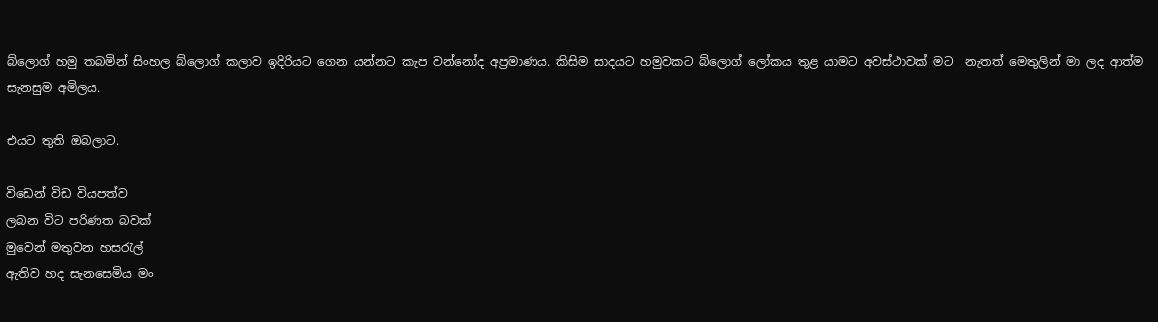බ්ලොග් හමු තබමින් සිංහල බ්ලොග් කලාව ඉදිරියට ගෙන යන්නට කැප වන්නෝද අප්‍රමාණය. කිසිම සාදයට හමුවකට බ්ලොග් ලෝකය තුළ යාමට අවස්ථාවක් මට  නැතත් මෙතුලින් මා ලද ආත්ම සැනසුම අමිලය.

එයට තුති ඔබලාට.

විඩෙන් විඩ වියපත්ව
ලබන විට පරිණත බවක්
මුවෙන් මතුවන හසරැල්
ඇතිව හද සැනසෙමිය මං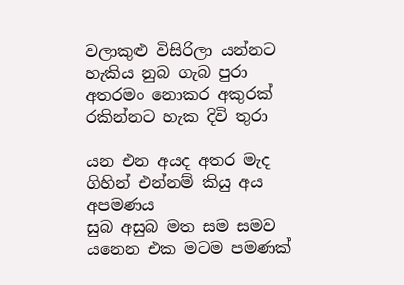වලාකුළු විසිරිලා යන්නට
හැකිය නුබ ගැබ පුරා
අතරමං නොකර අකුරක්
රකින්නට හැක දිවි තුරා

යන එන අයද අතර මැද
ගිහින් එන්නම් කියු අය අපමණය
සුබ අසුබ මත සම සමව
යනෙන එක මටම පමණක්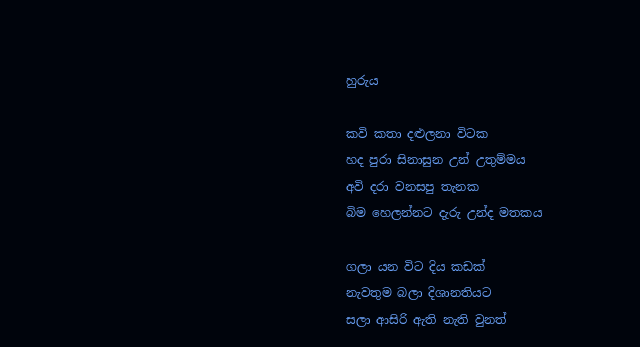හුරුය

කවි කතා දළුලනා විටක
හද පුරා සිනාසුන උන් උතුම්මය
අවි දරා වනසපු තැනක
බිම හෙලන්නට දැරු උන්ද මතකය

ගලා යන විට දිය කඩක්
නැවතුම බලා දිශානතියට
සලා ආසිරි ඇති නැති වුනත්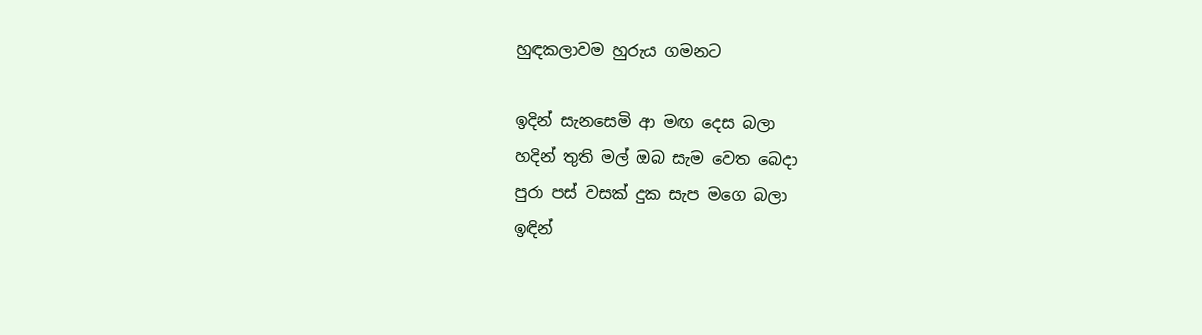හුඳකලාවම හුරුය ගමනට

ඉදින් සැනසෙමි ආ මඟ දෙස බලා
හදින් තුති මල් ඔබ සැම වෙත බෙදා
පුරා පස් වසක් දුක සැප මගෙ බලා
ඉඳින්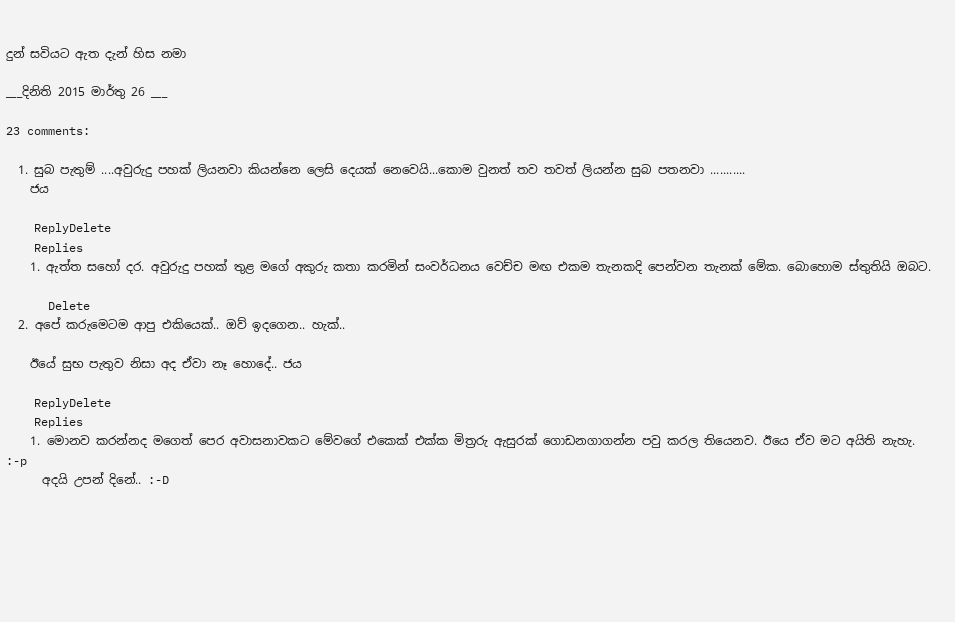දුන් සවියට ඇත දැන් හිස නමා

___දිනිති 2015 මාර්තු 26 ___

23 comments:

  1. සුබ පැතුම් ....අවුරුදු පහක් ලියනවා කියන්නෙ ලෙසි දෙයක් නෙවෙයි...කොම වුනත් තව තවත් ලියන්න සුබ පතනවා ...........
    ජය

    ReplyDelete
    Replies
    1. ඇත්ත සහෝ දර. අවුරුදු පහක් තුළ මගේ අකුරු කතා කරමින් සංවර්ධනය වෙච්ච මඟ එකම තැනකදි පෙන්වන තැනක් මේක. බොහොම ස්තුතියි ඔබට.

      Delete
  2. අපේ කරුමෙටම ආපු එකියෙක්.. ඔව් ඉදගෙන.. හැක්..

    ඊයේ සුභ පැතුව නිසා අද ඒවා නෑ හොදේ.. ජය

    ReplyDelete
    Replies
    1. මොනව කරන්නද මගෙත් පෙර අවාසනාවකට මේවගේ එකෙක් එක්ක මිත්‍රරු ඇසුරක් ගොඩනගාගන්න පවු කරල තියෙනව. ඊයෙ ඒව මට අයිති නැහැ. :-p
      අදයි උපන් දිනේ.. :-D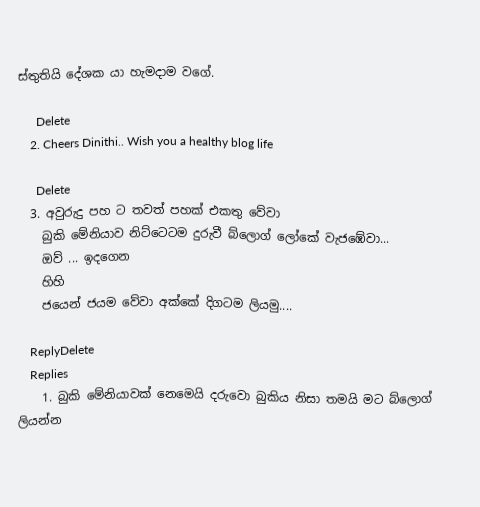ස්තුතියි දේශක යා හැමදාම වගේ.

      Delete
    2. Cheers Dinithi.. Wish you a healthy blog life

      Delete
  3. අවුරුදු පහ ට තවත් පහක් එකතු වේවා
    බුකි මේනියාව නිට්ටෙටම දුරුවී බ්ලොග් ලෝකේ වැජඹේවා...
    ඔව් ... ඉදගෙන
    හිහි
    ජයෙන් ජයම වේවා අක්කේ දිගටම ලියමු....

    ReplyDelete
    Replies
    1. බුකි මේනියාවක් නෙමෙයි දරුවො බුකිය නිසා තමයි මට බ්ලොග් ලියන්න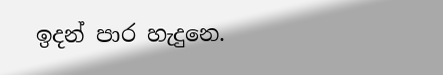ඉදන් පාර හැදුනෙ.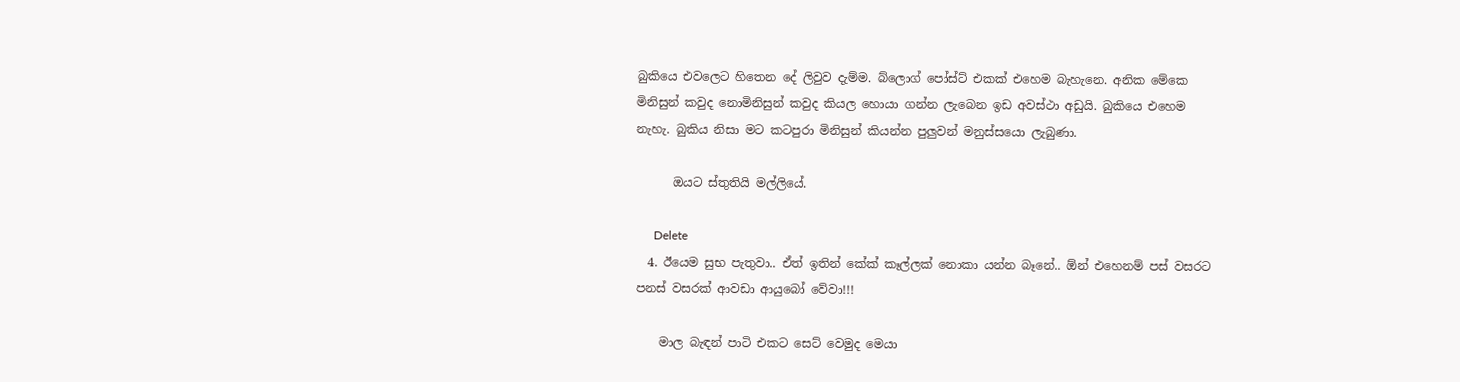බුකියෙ එවලෙට හිතෙන දේ ලිවුව දැම්ම. බ්ලොග් පෝස්ට් එකක් එහෙම බැහැනෙ. අනික මේකෙ මිනිසුන් කවුද නොමිනිසුන් කවුද කියල හොයා ගන්න ලැබෙන ඉඩ අවස්ථා අඩුයි. බුකියෙ එහෙම නැහැ. බුකිය නිසා මට කටපුරා මිනිසුන් කියන්න පුලුවන් මනුස්සයො ලැබුණා.

      ඔයට ස්තුතියි මල්ලියේ.

      Delete
  4. ඊයෙම සුභ පැතුවා.. ඒත් ඉතින් කේක් කෑල්ලක් නොකා යන්න බෑනේ.. ඕන් එහෙනම් පස් වසරට පනස් වසරක් ආවඩා ආයුබෝ වේවා!!!

    මාල බැඳන් පාටි එකට සෙට් වෙමුද මෙයා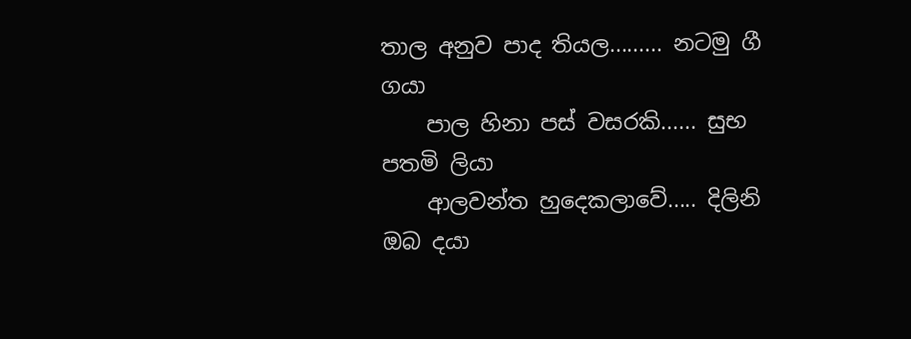තාල අනුව පාද තියල......... නටමු ගී ගයා
    පාල හිනා පස් වසරකි...... සුභ පතමි ලියා
    ආලවන්ත හුදෙකලාවේ..... දිලිනි ඔබ දයා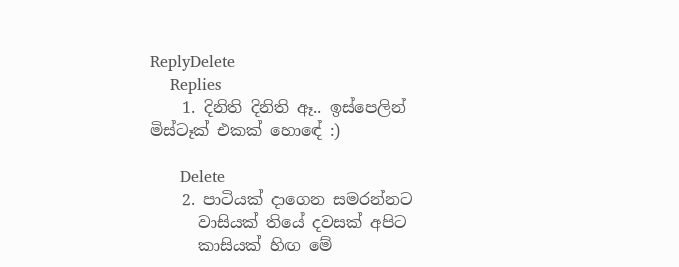ReplyDelete
    Replies
    1. දිනිති දිනිති ඈ.. ඉස්පෙලින් මිස්ටෑක් එකක් හොඳේ :)

      Delete
    2. පාටියක් දාගෙන සමරන්නට
      වාසියක් තියේ දවසක් අපිට
      කාසියක් හිඟ මේ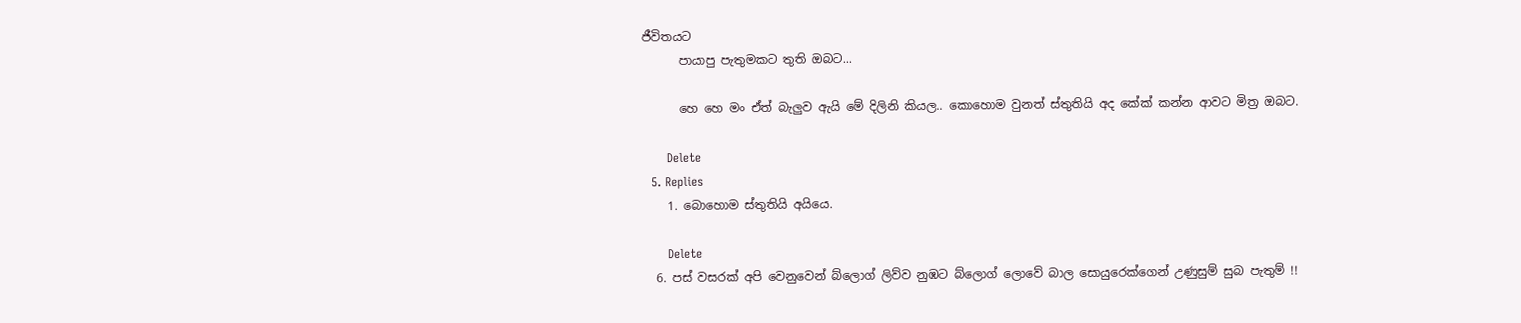ජීවිතයට
      පායාපු පැතුමකට තුති ඔබට...

      හෙ හෙ මං ඒත් බැලුව ඇයි මේ දිලිනි කියල.. කොහොම වුනත් ස්තුතියි අද කේක් කන්න ආවට මිත්‍ර ඔබට.

      Delete
  5. Replies
    1. බොහොම ස්තුතියි අයියෙ.

      Delete
  6. පස් වසරක් අපි වෙනුවෙන් බ්ලොග් ලිව්ව නුඹට බ්ලොග් ලොවේ බාල සොයුරෙක්ගෙන් උණුසුම් සුබ පැතුම් !!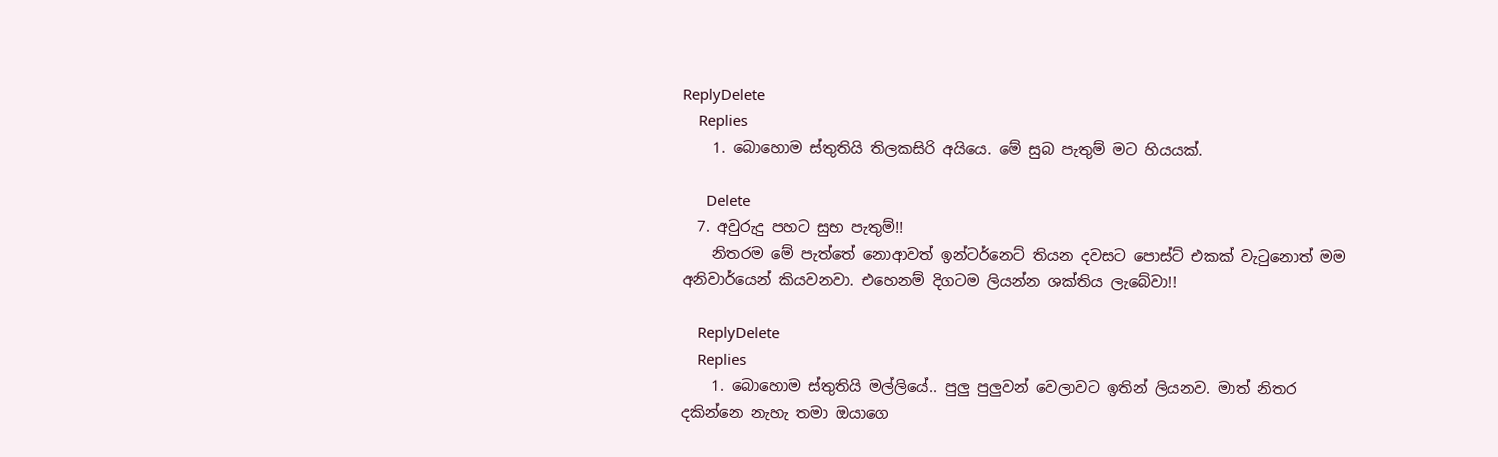ReplyDelete
    Replies
    1. බොහොම ස්තුතියි තිලකසිරි අයියෙ. මේ සුබ පැතුම් මට හියයක්.

      Delete
  7. අවුරුදු පහට සුභ පැතුම්!!
    නිතරම මේ පැත්තේ නොආවත් ඉන්ටර්නෙට් තියන දවසට පොස්ට් එකක් වැටුනොත් මම අනිවාර්යෙන් කියවනවා. එහෙනම් දිගටම ලියන්න ශක්තිය ලැබේවා!!

    ReplyDelete
    Replies
    1. බොහොම ස්තුතියි මල්ලියේ.. පුලු පුලුවන් වෙලාවට ඉතින් ලියනව. මාත් නිතර දකින්නෙ නැහැ තමා ඔයාගෙ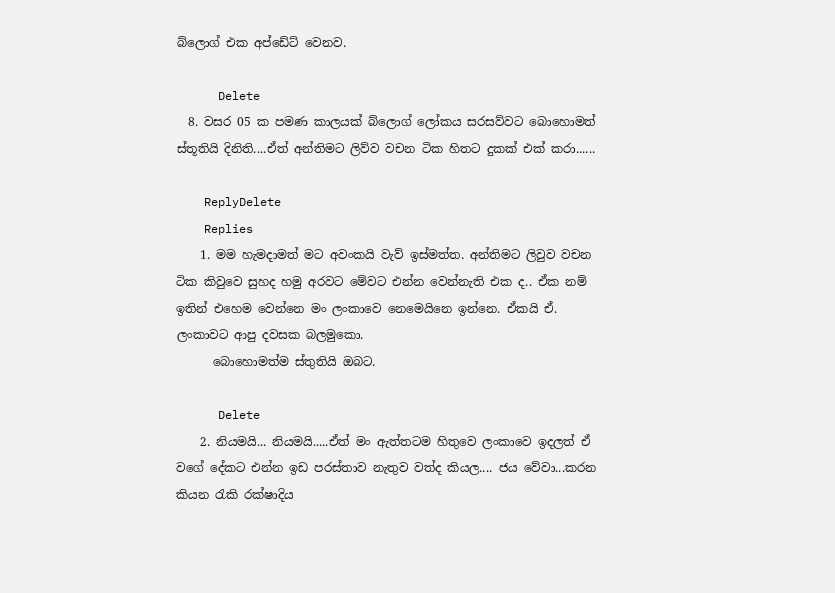බ්ලොග් එක අප්ඩේට් වෙනව.

      Delete
  8. වසර 05 ක පමණ කාලයක් බ්ලොග් ලෝකය සරසව්වට බොහොමත් ස්තූතියි දිනිති....ඒත් අන්තිමට ලිව්ව වචන ටික හිතට දුකක් එක් කරා......

    ReplyDelete
    Replies
    1. මම හැමදාමත් මට අවංකයි වැව් ඉස්මත්ත. අන්තිමට ලිවුව වචන ටික කිවුවෙ සුහද හමු අරවට මේවට එන්න වෙන්නැති එක ද.. ඒක නම් ඉතින් එහෙම වෙන්නෙ මං ලංකාවෙ නෙමෙයිනෙ ඉන්නෙ. ඒකයි ඒ. ලංකාවට ආපු දවසක බලමුකො.
      බොහොමත්ම ස්තුතියි ඔබට.

      Delete
    2. නියමයි... නියමයි.....ඒත් මං ඇත්තටම හිතුවෙ ලංකාවෙ ඉදලත් ඒ වගේ දේකට එන්න ඉඩ පරස්තාව නැතුව වත්ද කියල.... ජය වේවා...කරන කියන රැකි රක්ෂාදිය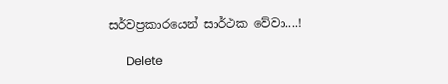සර්වප්‍රකාරයෙන් සාර්ථක වේවා....!

      Delete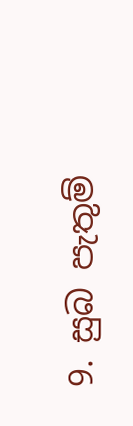9. සුබ පැතුම්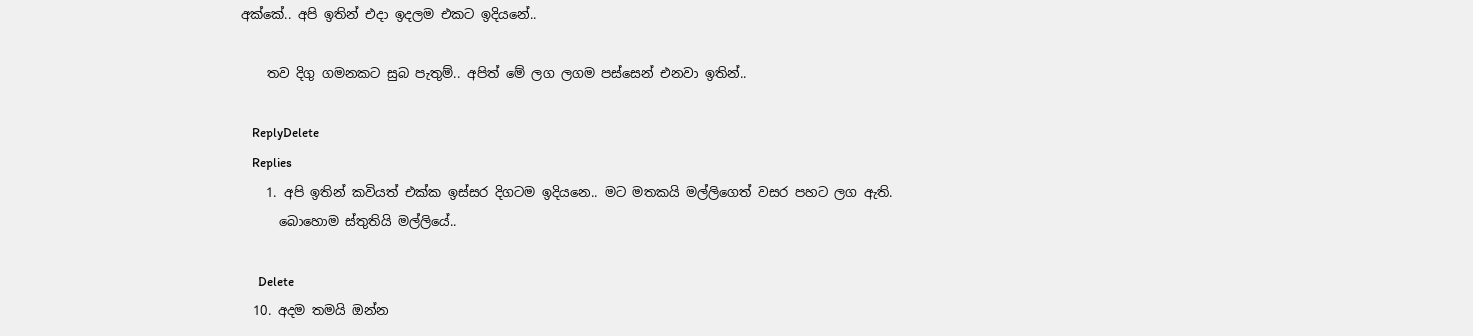අක්කේ.. අපි ඉතින් එදා ඉදලම එකට ඉදියනේ..

    තව දිගු ගමනකට සුබ පැතුම්.. අපිත් මේ ලග ලගම පස්සෙන් එනවා ඉතින්..

    ReplyDelete
    Replies
    1. අපි ඉතින් කවියත් එක්ක ඉස්සර දිගටම ඉදියනෙ.. මට මතකයි මල්ලිගෙත් වසර පහට ලග ඇති.
      බොහොම ස්තුතියි මල්ලියේ..

      Delete
  10. අදම තමයි ඔන්න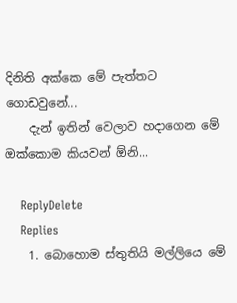දිනිති අක්කෙ මේ පැත්තට ගොඩවුනේ...
    දැන් ඉතින් වෙලාව හදාගෙන මේ ඔක්කොම කියවන් ඕනි...

    ReplyDelete
    Replies
    1. බොහොම ස්තුතියි මල්ලියෙ මේ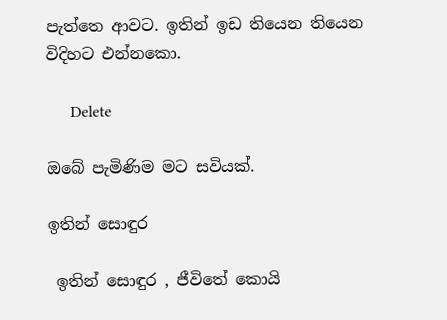පැත්තෙ ආවට. ඉතින් ඉඩ තියෙන තියෙන විදිහට එන්නකො.

      Delete

ඔබේ පැමිණිම මට සවියක්.

ඉතින් සොඳුර

 ඉතින් සොඳුර , ජීවිතේ කොයි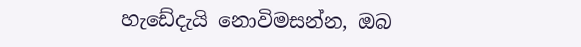හැඩේදැයි නොවිමසන්න, ඔබ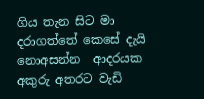ගිය තැන සිට මා  දරාගත්තේ කෙසේ දැයි නොඅසන්න  ආදරයක අකුරු අතරට වැඩි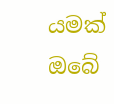යමක් ඔබේ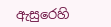ඇසුරෙහි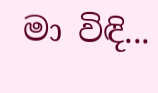මා විඳි...